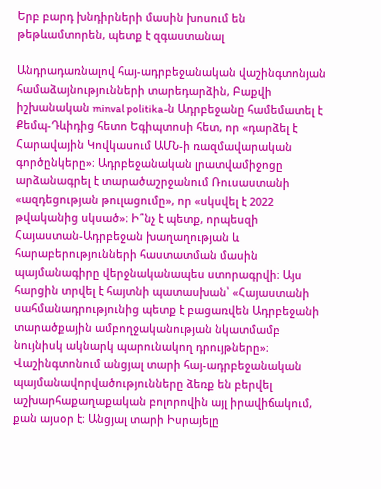Երբ բարդ խնդիրների մասին խոսում են թեթևամտորեն, պետք է զգաստանալ

Անդրադառնալով հայ-ադրբեջանական վաշինգտոնյան համաձայնությունների տարեդարձին, Բաքվի իշխանական minval politika-ն Ադրբեջանը համեմատել է Քեմպ-Դևիդից հետո Եգիպտոսի հետ, որ «դարձել է Հարավային Կովկասում ԱՄՆ-ի ռազմավարական գործընկերը»։ Ադրբեջանական լրատվամիջոցը արձանագրել է տարածաշրջանում Ռուսաստանի «ազդեցության թուլացումը», որ «սկսվել է 2022 թվականից սկսած»։ Ի՞նչ է պետք, որպեսզի Հայաստան-Ադրբեջան խաղաղության և հարաբերությունների հաստատման մասին պայմանագիրը վերջնականապես ստորագրվի։ Այս հարցին տրվել է հայտնի պատասխան՝ «Հայաստանի սահմանադրությունից պետք է բացառվեն Ադրբեջանի տարածքային ամբողջականության նկատմամբ նույնիսկ ակնարկ պարունակող դրույթները»։ Վաշինգտոնում անցյալ տարի հայ-ադրբեջանական պայմանավորվածությունները ձեռք են բերվել աշխարհաքաղաքական բոլորովին այլ իրավիճակում, քան այսօր է։ Անցյալ տարի Իսրայելը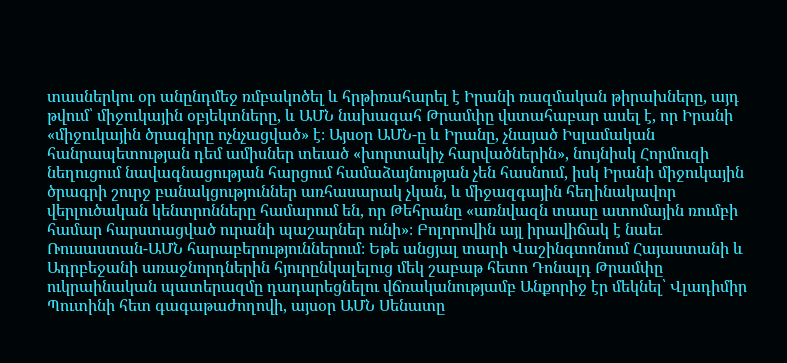տասներկու օր անընդմեջ ռմբակոծել և հրթիռահարել է Իրանի ռազմական թիրախները, այդ թվում՝ միջուկային օբյեկտները, և ԱՄՆ նախագահ Թրամփը վստահաբար ասել է, որ Իրանի «միջուկային ծրագիրը ոչնչացված» է։ Այսօր ԱՄՆ-ը և Իրանը, չնայած Իսլամական հանրապետության դեմ ամիսներ տեւած «խորտակիչ հարվածներին», նույնիսկ Հորմուզի նեղուցում նավագնացության հարցում համաձայնության չեն հասնում, իսկ Իրանի միջուկային ծրագրի շուրջ բանակցություններ առհասարակ չկան, և միջազգային հեղինակավոր վերլուծական կենտրոնները համարում են, որ Թեհրանը «առնվազն տասը ատոմային ռումբի համար հարստացված ուրանի պաշարներ ունի»։ Բոլորովին այլ իրավիճակ է նաեւ Ռուսաստան-ԱՄՆ հարաբերություններում։ Եթե անցյալ տարի Վաշինգտոնում Հայաստանի և Ադրբեջանի առաջնորդներին հյուրընկալելուց մեկ շաբաթ հետո Դոնալդ Թրամփը ուկրաինական պատերազմը դադարեցնելու վճռականությամբ Անքորիջ էր մեկնել՝ Վլադիմիր Պուտինի հետ գագաթաժողովի, այսօր ԱՄՆ Սենատը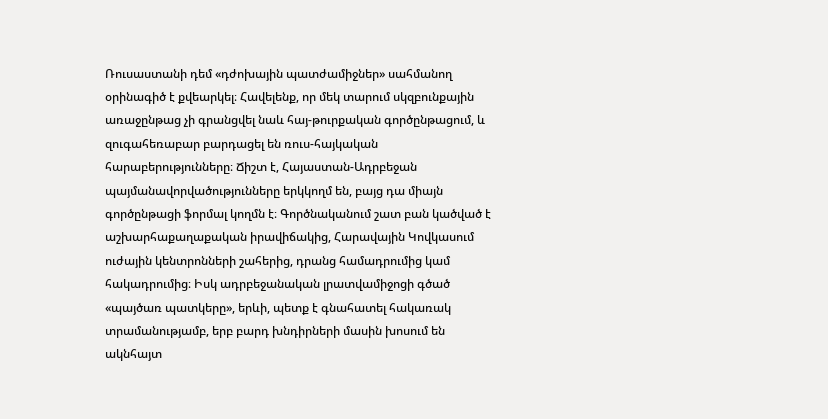Ռուսաստանի դեմ «դժոխային պատժամիջներ» սահմանող օրինագիծ է քվեարկել։ Հավելենք, որ մեկ տարում սկզբունքային առաջընթաց չի գրանցվել նաև հայ-թուրքական գործընթացում, և զուգահեռաբար բարդացել են ռուս-հայկական հարաբերությունները։ Ճիշտ է, Հայաստան-Ադրբեջան պայմանավորվածությունները երկկողմ են, բայց դա միայն գործընթացի ֆորմալ կողմն է։ Գործնականում շատ բան կածված է աշխարհաքաղաքական իրավիճակից, Հարավային Կովկասում ուժային կենտրոնների շահերից, դրանց համադրումից կամ հակադրումից։ Իսկ ադրբեջանական լրատվամիջոցի գծած «պայծառ պատկերը», երևի, պետք է գնահատել հակառակ տրամանությամբ, երբ բարդ խնդիրների մասին խոսում են ակնհայտ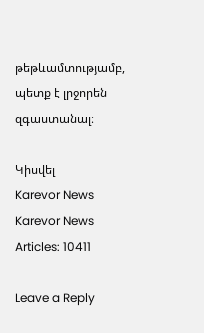թեթևամտությամբ, պետք է լրջորեն զգաստանալ։

Կիսվել
Karevor News
Karevor News
Articles: 10411

Leave a Reply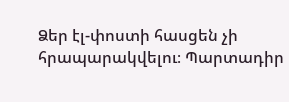Ձեր էլ-փոստի հասցեն չի հրապարակվելու։ Պարտադիր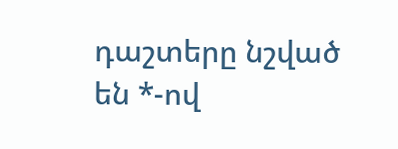դաշտերը նշված են *-ով